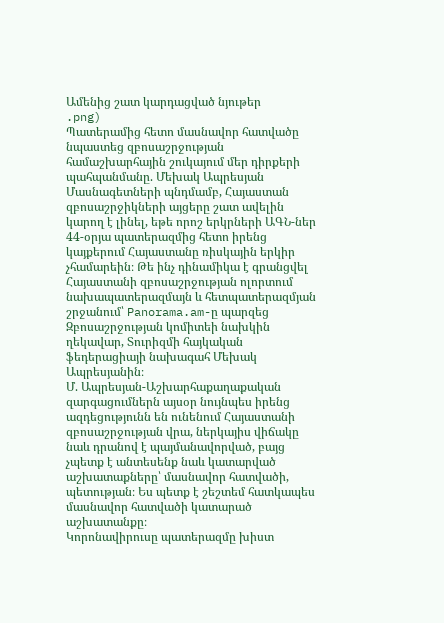Ամենից շատ կարդացված նյութեր
.png)
Պատերամից հետո մասնավոր հատվածը նպաստեց զբոսաշրջության համաշխարհային շուկայում մեր դիրքերի պահպանմանը. Մեխակ Ապրեսյան
Մասնագետների պնդմամբ, Հայաստան զբոսաշրջիկների այցերը շատ ավելին կարող է լինել, եթե որոշ երկրների ԱԳՆ-ներ 44-օրյա պատերազմից հետո իրենց կայքերում Հայաստանը ռիսկային երկիր չհամարեին։ Թե ինչ դինամիկա է գրանցվել Հայաստանի զբոսաշրջության ոլորտում նախապատերազմայն և հետպատերազմյան շրջանում՝ Panorama.am-ը պարզեց Զբոսաշրջության կոմիտեի նախկին ղեկավար, Տուրիզմի հայկական ֆեդերացիայի նախագահ Մեխակ Ապրեսյանին։
Մ. Ապրեսյան-Աշխարհաքաղաքական զարգացումներն այսօր նույնպես իրենց ազդեցությունն են ունենում Հայաստանի զբոսաշրջության վրա, ներկայիս վիճակը նաև դրանով է պայմանավորված, բայց չպետք է անտեսենք նաև կատարված աշխատաքները՝ մասնավոր հատվածի, պետության։ Ես պետք է շեշտեմ հատկապես մասնավոր հատվածի կատարած աշխատանքը։
Կորոնավիրուսը պատերազմը խիստ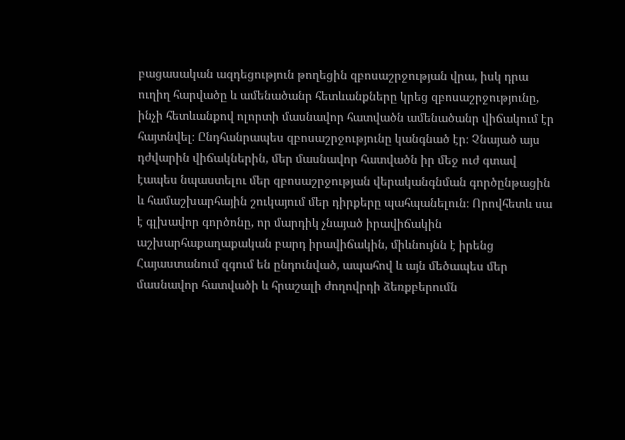բացասական ազդեցություն թողեցին զբոսաշրջության վրա, իսկ դրա ուղիղ հարվածը և ամենածանր հետևանքները կրեց զբոսաշրջությունը, ինչի հետևանքով ոլորտի մասնավոր հատվածն ամենածանր վիճակում էր հայտնվել։ Ընդհանրապես զբոսաշրջությունը կանգնած էր։ Չնայած այս դժվարին վիճակներին, մեր մասնավոր հատվածն իր մեջ ուժ գտավ էապես նպաստելու մեր զբոսաշրջության վերականգնման գործընթացին և համաշխարհային շուկայում մեր դիրքերը պահպանելուն։ Որովհետև սա է գլխավոր գործոնը, որ մարդիկ չնայած իրավիճակին աշխարհաքաղաքական բարդ իրավիճակին, միևնույնն է իրենց Հայաստանում զգում են ընդունված, ապահով և այն մեծապես մեր մասնավոր հատվածի և հրաշալի ժողովրդի ձեռքբերումն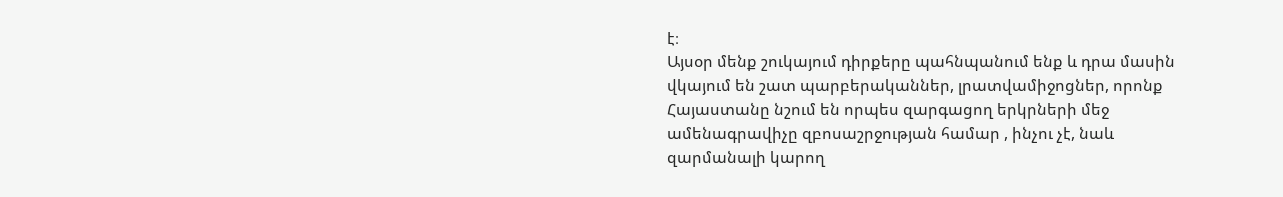է։
Այսօր մենք շուկայում դիրքերը պահնպանում ենք և դրա մասին վկայում են շատ պարբերականներ, լրատվամիջոցներ, որոնք Հայաստանը նշում են որպես զարգացող երկրների մեջ ամենագրավիչը զբոսաշրջության համար , ինչու չէ, նաև զարմանալի կարող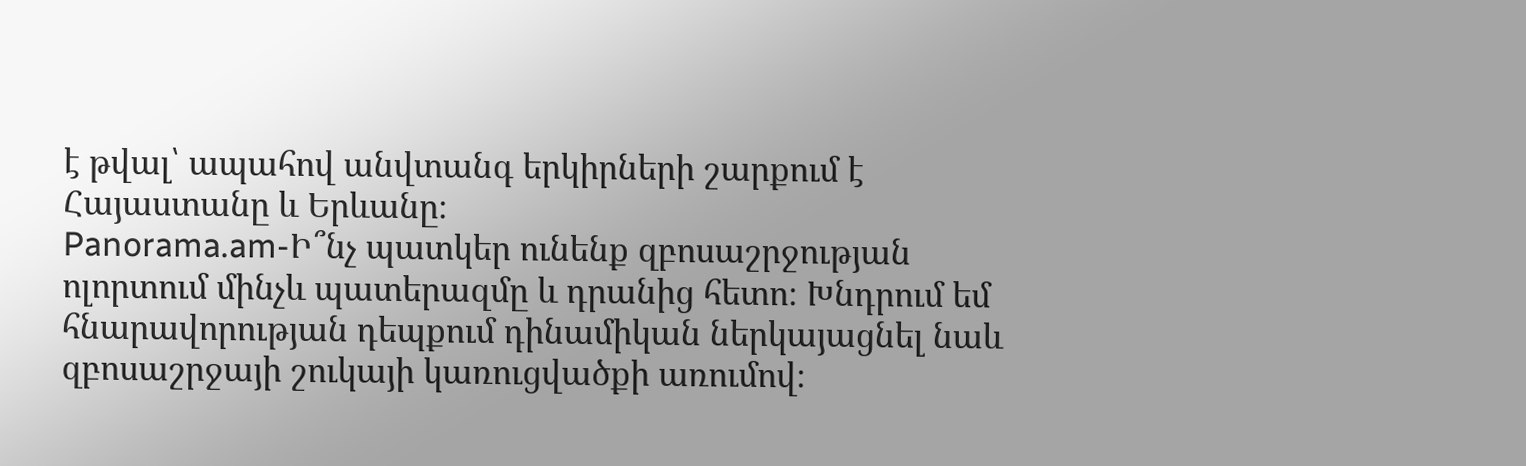է թվալ՝ ապահով անվտանգ երկիրների շարքում է Հայաստանը և Երևանը։
Panorama.am-Ի՞նչ պատկեր ունենք զբոսաշրջության ոլորտում մինչև պատերազմը և դրանից հետո։ Խնդրում եմ հնարավորության դեպքում դինամիկան ներկայացնել նաև զբոսաշրջայի շուկայի կառուցվածքի առումով։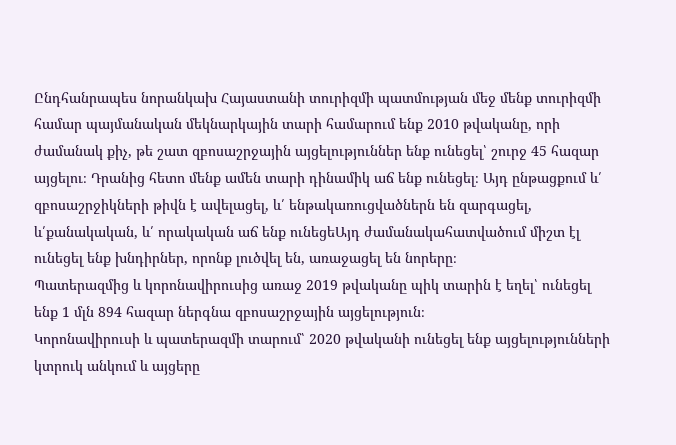Ընդհանրապես նորանկախ Հայաստանի տուրիզմի պատմության մեջ մենք տուրիզմի համար պայմանական մեկնարկային տարի համարում ենք 2010 թվականը, որի ժամանակ քիչ, թե շատ զբոսաշրջային այցելություններ ենք ունեցել՝ շուրջ 45 հազար այցելու։ Դրանից հետո մենք ամեն տարի դինամիկ աճ ենք ունեցել։ Այդ ընթացքում և՛ զբոսաշրջիկների թիվն է ավելացել, և՛ ենթակառուցվածներն են զարգացել, և՛քանակական, և՛ որակական աճ ենք ունեցեԱյդ ժամանակահատվածում միշտ էլ ունեցել ենք խնդիրներ, որոնք լուծվել են, առաջացել են նորերը։
Պատերազմից և կորոնավիրուսից առաջ 2019 թվականը պիկ տարին է եղել՝ ունեցել ենք 1 մլն 894 հազար ներգնա զբոսաշրջային այցելություն։
Կորոնավիրուսի և պատերազմի տարում՝ 2020 թվականի ունեցել ենք այցելությունների կտրուկ անկում և այցերը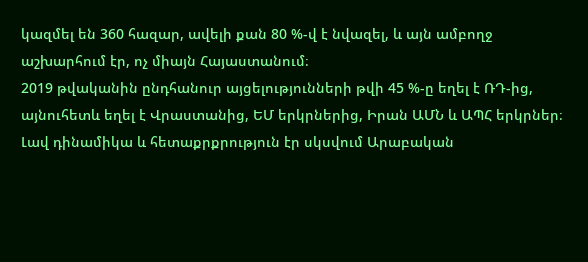կազմել են 360 հազար, ավելի քան 80 %-վ է նվազել, և այն ամբողջ աշխարհում էր, ոչ միայն Հայաստանում։
2019 թվականին ընդհանուր այցելությունների թվի 45 %-ը եղել է ՌԴ-ից, այնուհետև եղել է Վրաստանից, ԵՄ երկրներից, Իրան ԱՄՆ և ԱՊՀ երկրներ։
Լավ դինամիկա և հետաքրքրություն էր սկսվում Արաբական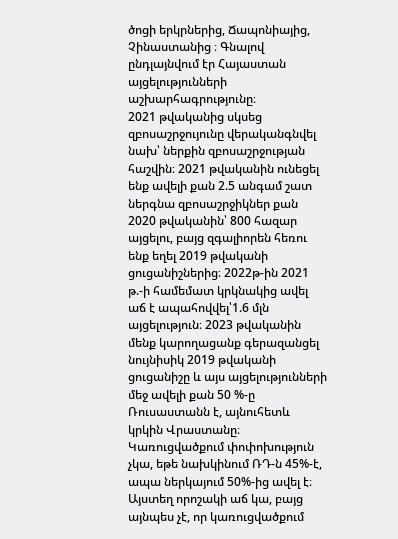ծոցի երկրներից, Ճապոնիայից, Չինաստանից ։ Գնալով ընդլայնվում էր Հայաստան այցելությունների աշխարհագրությունը։
2021 թվականից սկսեց զբոսաշրջույունը վերականգնվել նախ՝ ներքին զբոսաշրջության հաշվին։ 2021 թվականին ունեցել ենք ավելի քան 2.5 անգամ շատ ներգնա զբոսաշրջիկներ քան 2020 թվականին՝ 800 հազար այցելու, բայց զգալիորեն հեռու ենք եղել 2019 թվականի ցուցանիշներից։ 2022թ-ին 2021 թ.-ի համեմատ կրկնակից ավել աճ է ապահովվել՝1.6 մլն այցելություն։ 2023 թվականին մենք կարողացանք գերազանցել նույնիսիկ 2019 թվականի ցուցանիշը և այս այցելությունների մեջ ավելի քան 50 %-ը Ռուսաստանն է, այնուհետև կրկին Վրաստանը։ Կառուցվածքում փոփոխություն չկա, եթե նախկինում ՌԴ-ն 45%-է, ապա ներկայում 50%-ից ավել է։ Այստեղ որոշակի աճ կա, բայց այնպես չէ, որ կառուցվածքում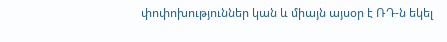փոփոխություններ կան և միայն այսօր է ՌԴ-ն եկել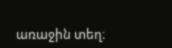առաջին տեղ։